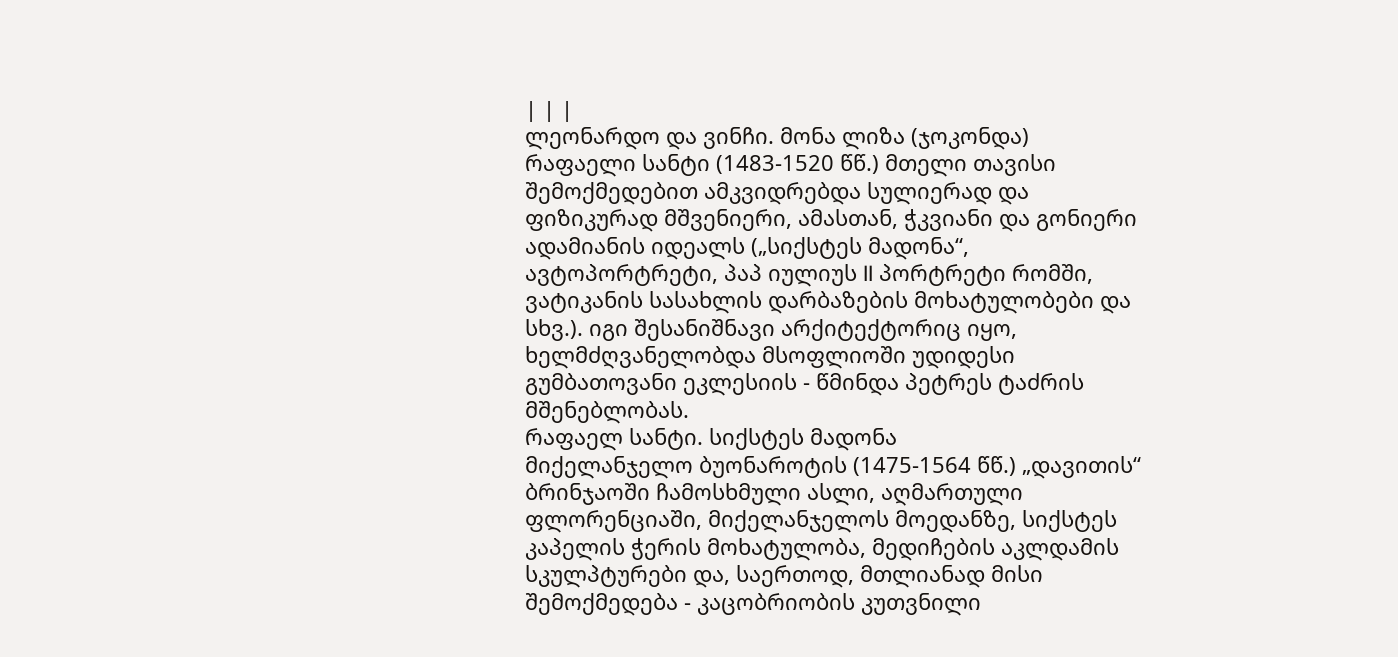| | |
ლეონარდო და ვინჩი. მონა ლიზა (ჯოკონდა)
რაფაელი სანტი (1483-1520 წწ.) მთელი თავისი შემოქმედებით ამკვიდრებდა სულიერად და ფიზიკურად მშვენიერი, ამასთან, ჭკვიანი და გონიერი ადამიანის იდეალს („სიქსტეს მადონა“, ავტოპორტრეტი, პაპ იულიუს II პორტრეტი რომში, ვატიკანის სასახლის დარბაზების მოხატულობები და სხვ.). იგი შესანიშნავი არქიტექტორიც იყო, ხელმძღვანელობდა მსოფლიოში უდიდესი გუმბათოვანი ეკლესიის - წმინდა პეტრეს ტაძრის მშენებლობას.
რაფაელ სანტი. სიქსტეს მადონა
მიქელანჯელო ბუონაროტის (1475-1564 წწ.) „დავითის“ ბრინჯაოში ჩამოსხმული ასლი, აღმართული ფლორენციაში, მიქელანჯელოს მოედანზე, სიქსტეს კაპელის ჭერის მოხატულობა, მედიჩების აკლდამის სკულპტურები და, საერთოდ, მთლიანად მისი შემოქმედება - კაცობრიობის კუთვნილი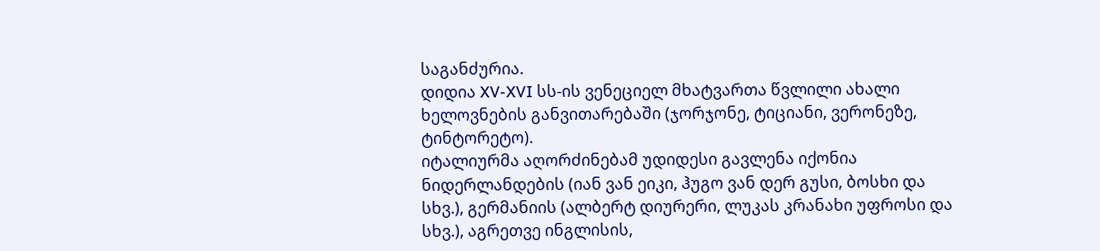საგანძურია.
დიდია XV-XVI სს-ის ვენეციელ მხატვართა წვლილი ახალი ხელოვნების განვითარებაში (ჯორჯონე, ტიციანი, ვერონეზე, ტინტორეტო).
იტალიურმა აღორძინებამ უდიდესი გავლენა იქონია ნიდერლანდების (იან ვან ეიკი, ჰუგო ვან დერ გუსი, ბოსხი და სხვ.), გერმანიის (ალბერტ დიურერი, ლუკას კრანახი უფროსი და სხვ.), აგრეთვე ინგლისის,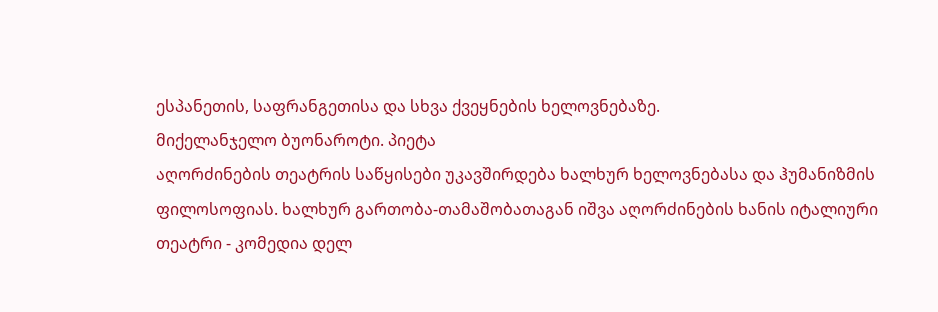ესპანეთის, საფრანგეთისა და სხვა ქვეყნების ხელოვნებაზე.
მიქელანჯელო ბუონაროტი. პიეტა
აღორძინების თეატრის საწყისები უკავშირდება ხალხურ ხელოვნებასა და ჰუმანიზმის ფილოსოფიას. ხალხურ გართობა-თამაშობათაგან იშვა აღორძინების ხანის იტალიური თეატრი - კომედია დელ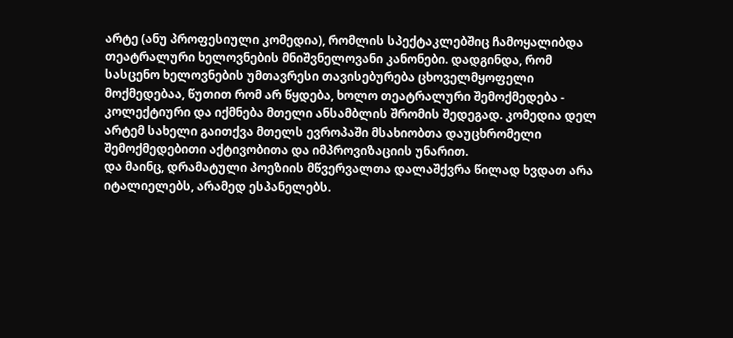არტე (ანუ პროფესიული კომედია), რომლის სპექტაკლებშიც ჩამოყალიბდა თეატრალური ხელოვნების მნიშვნელოვანი კანონები. დადგინდა, რომ სასცენო ხელოვნების უმთავრესი თავისებურება ცხოველმყოფელი მოქმედებაა, წუთით რომ არ წყდება, ხოლო თეატრალური შემოქმედება - კოლექტიური და იქმნება მთელი ანსამბლის შრომის შედეგად. კომედია დელ არტემ სახელი გაითქვა მთელს ევროპაში მსახიობთა დაუცხრომელი შემოქმედებითი აქტივობითა და იმპროვიზაციის უნარით.
და მაინც, დრამატული პოეზიის მწვერვალთა დალაშქვრა წილად ხვდათ არა იტალიელებს, არამედ ესპანელებს.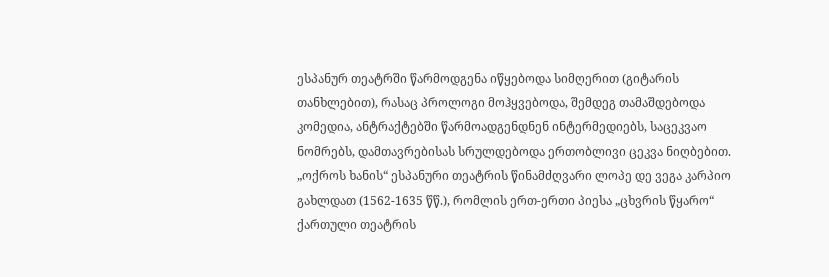ესპანურ თეატრში წარმოდგენა იწყებოდა სიმღერით (გიტარის თანხლებით), რასაც პროლოგი მოჰყვებოდა, შემდეგ თამაშდებოდა კომედია, ანტრაქტებში წარმოადგენდნენ ინტერმედიებს, საცეკვაო ნომრებს, დამთავრებისას სრულდებოდა ერთობლივი ცეკვა ნიღბებით. „ოქროს ხანის“ ესპანური თეატრის წინამძღვარი ლოპე დე ვეგა კარპიო გახლდათ (1562-1635 წწ.), რომლის ერთ-ერთი პიესა „ცხვრის წყარო“ ქართული თეატრის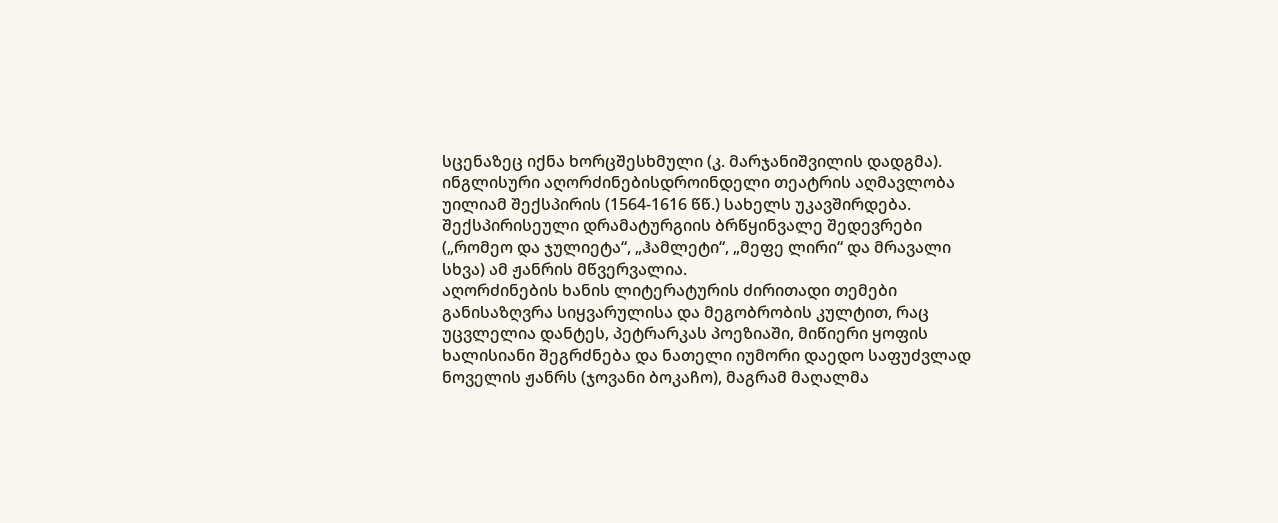სცენაზეც იქნა ხორცშესხმული (კ. მარჯანიშვილის დადგმა).
ინგლისური აღორძინებისდროინდელი თეატრის აღმავლობა უილიამ შექსპირის (1564-1616 წწ.) სახელს უკავშირდება. შექსპირისეული დრამატურგიის ბრწყინვალე შედევრები („რომეო და ჯულიეტა“, „ჰამლეტი“, „მეფე ლირი“ და მრავალი სხვა) ამ ჟანრის მწვერვალია.
აღორძინების ხანის ლიტერატურის ძირითადი თემები განისაზღვრა სიყვარულისა და მეგობრობის კულტით, რაც უცვლელია დანტეს, პეტრარკას პოეზიაში, მიწიერი ყოფის ხალისიანი შეგრძნება და ნათელი იუმორი დაედო საფუძვლად ნოველის ჟანრს (ჯოვანი ბოკაჩო), მაგრამ მაღალმა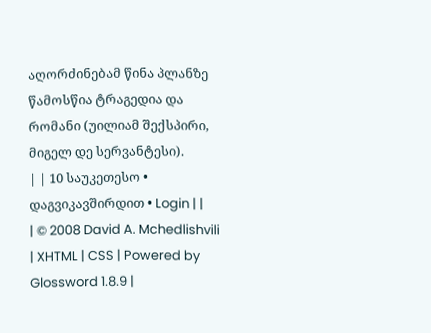აღორძინებამ წინა პლანზე წამოსწია ტრაგედია და რომანი (უილიამ შექსპირი, მიგელ დე სერვანტესი).
| | 10 საუკეთესო • დაგვიკავშირდით • Login | |
| © 2008 David A. Mchedlishvili | XHTML | CSS | Powered by Glossword 1.8.9 |